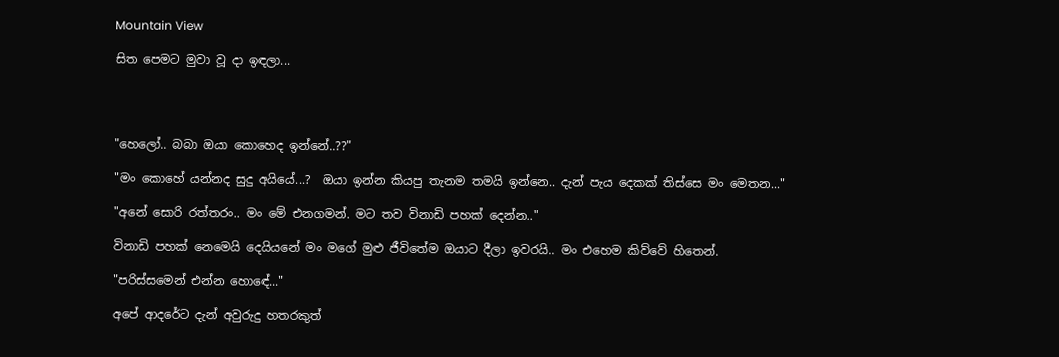Mountain View

සිත පෙමට මුවා වූ දා ඉඳලා...




"හෙලෝ.. බබා ඔයා කොහෙද ඉන්නේ..??"

"මං කොහේ යන්නද සුදු අයියේ...?  ඔයා ඉන්න කියපු තැනම තමයි ඉන්නෙ.. දැන් පැය දෙකක් තිස්සෙ මං මෙතන..."

"අනේ සොරි රත්තරං.. මං මේ එනගමන්. මට තව විනාඩි පහක් දෙන්න.."

විනාඩි පහක් නෙමෙයි දෙයියනේ මං මගේ මුළු ජීවිතේම ඔයාට දීලා ඉවරයි.. මං එහෙම කිව්වේ හිතෙන්.

"පරිස්සමෙන් එන්න හොඳේ..."

අපේ ආදරේට දැන් අවුරුදු හතරකුත්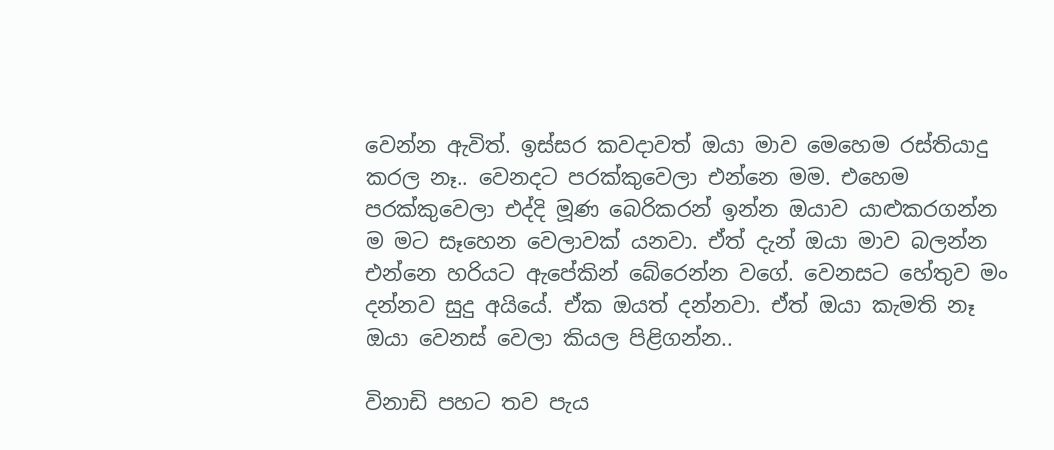වෙන්න ඇවිත්. ඉස්සර කවදාවත් ඔයා මාව මෙහෙම රස්තියාදු කරල නෑ.. වෙනදට පරක්කුවෙලා එන්නෙ මම. එහෙම පරක්කුවෙලා එද්දි මූණ බෙරිකරන් ඉන්න ඔයාව යාළුකරගන්න ම මට සෑහෙන වෙලාවක් යනවා. ඒත් දැන් ඔයා මාව බලන්න එන්නෙ හරියට ඇපේකින් බේරෙන්න වගේ. වෙනසට හේතුව මං දන්නව සුදු අයියේ. ඒක ඔයත් දන්නවා. ඒත් ඔයා කැමති නෑ ඔයා වෙනස් වෙලා කියල පිළිගන්න..

විනාඩි පහට තව පැය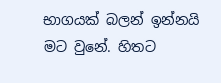භාගයක් බලන් ඉන්නයි මට වුනේ. හිතට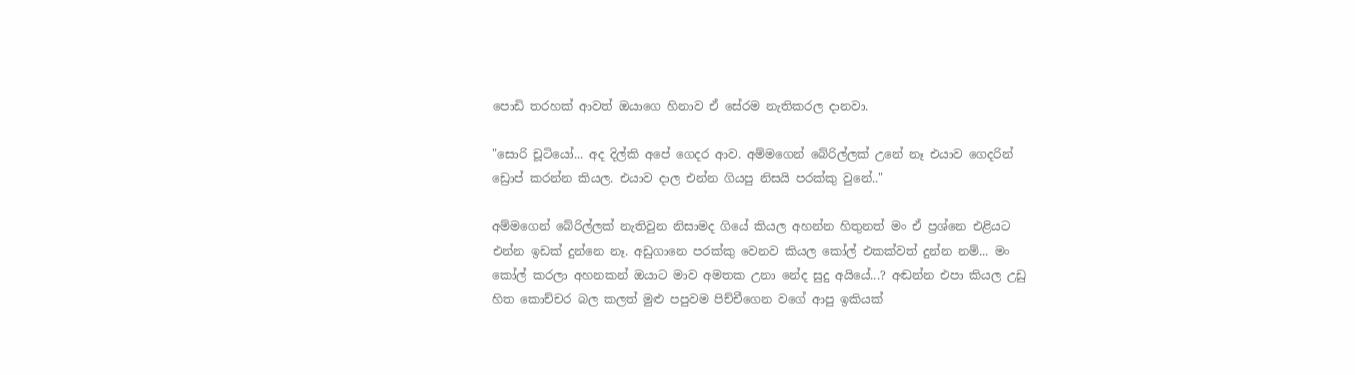පොඩි තරහක් ආවත් ඔයාගෙ හිනාව ඒ සේරම නැතිකරල දානවා.

"සොරි චූටියෝ... අද දිල්කි අපේ ගෙදර ආව. අම්මගෙන් බේරිල්ලක් උනේ නෑ එයාව ගෙදරින් ඩ්‍රොප් කරන්න කියල. එයාව දාල එන්න ගියපු නිසයි පරක්කු වුනේ.."

අම්මගෙන් බේරිල්ලක් නැතිවුන නිසාමද ගියේ කියල අහන්න හිතුනත් මං ඒ ප්‍රශ්නෙ එළියට එන්න ඉඩක් දුන්නෙ නෑ. අඩුගානෙ පරක්කු වෙනව කියල කෝල් එකක්වත් දුන්න නම්... මං කෝල් කරලා අහනකන් ඔයාට මාව අමතක උනා නේද සුදු අයියේ...? අඬන්න එපා කියල උඩු හිත කොච්චර බල කලත් මුළු පපුවම පිච්චීගෙන වගේ ආපු ඉකියක්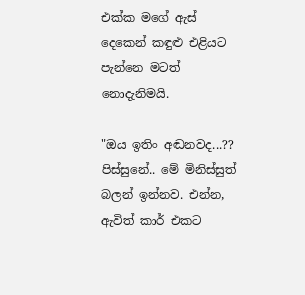එක්ක මගේ ඇස් දෙකෙන් කඳුළු එළියට පැන්නෙ මටත් නොදැනිමයි.

"ඔය ඉතිං අඬනවද...?? පිස්සුනේ.. මේ මිනිස්සුත් බලන් ඉන්නව. එන්න, ඇවිත් කාර් එකට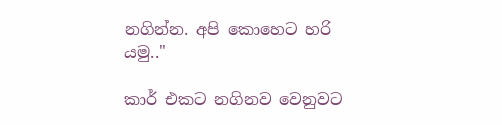නගින්න. අපි කොහෙට හරි යමු.."

කාර් එකට නගිනව වෙනුවට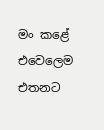මං කළේ එවෙලෙම එතනට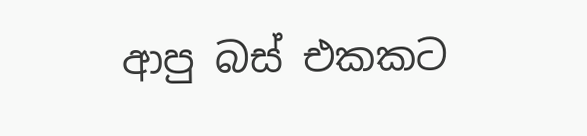ආපු බස් එකකට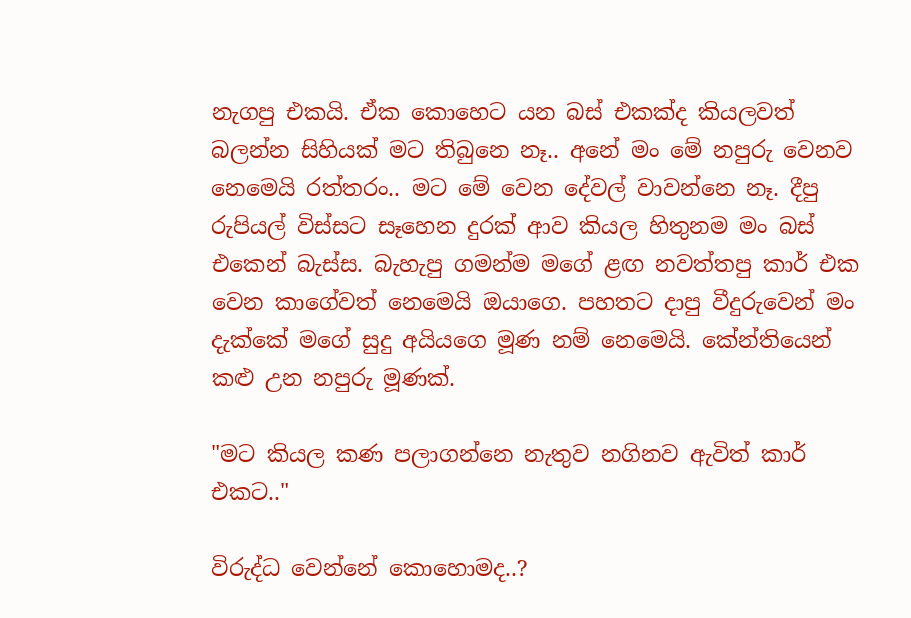නැගපු එකයි. ඒක කොහෙට යන බස් එකක්ද කියලවත් බලන්න සිහියක් මට තිබුනෙ නෑ.. අනේ මං මේ නපුරු වෙනව නෙමෙයි රත්තරං.. මට මේ වෙන දේවල් වාවන්නෙ නෑ. දීපු රුපියල් විස්සට සෑහෙන දුරක් ආව කියල හිතුනම මං බස් එකෙන් බැස්ස. බැහැපු ගමන්ම මගේ ළඟ නවත්තපු කාර් එක වෙන කාගේවත් නෙමෙයි ඔයාගෙ. පහතට දාපු වීදුරුවෙන් මං දැක්කේ මගේ සුදු අයියගෙ මූණ නම් නෙමෙයි. කේන්තියෙන් කළු උන නපුරු මූණක්.

"මට කියල කණ පලාගන්නෙ නැතුව නගිනව ඇවිත් කාර් එකට.."

විරුද්ධ වෙන්නේ කොහොමද..?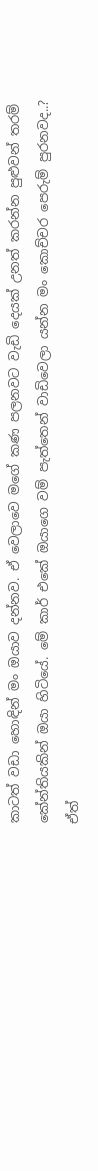කාටත් වඩා හොඳින් මං ඔයාව දන්නව. ඒ වෙලාවෙ මගේ කණ පලනවට වැඩි දෙයක් උනත් කරන්න පුළුවන් තරම් කේන්තියකින් ඔයා හිටියේ. මේ කාර් එකේ ඔයාගෙ වම් පැත්තෙන් වාඩිවෙලා යන්න මං කොච්චර පෙරුම් පුරනවද..? ඒත්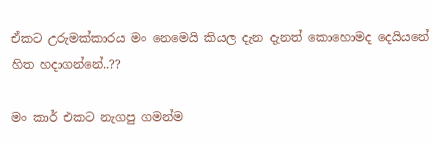ඒකට උරුමක්කාරය මං නෙමෙයි කියල දැන දැනත් කොහොමද දෙයියනේ හිත හදාගන්නේ..??

මං කාර් එකට නැගපු ගමන්ම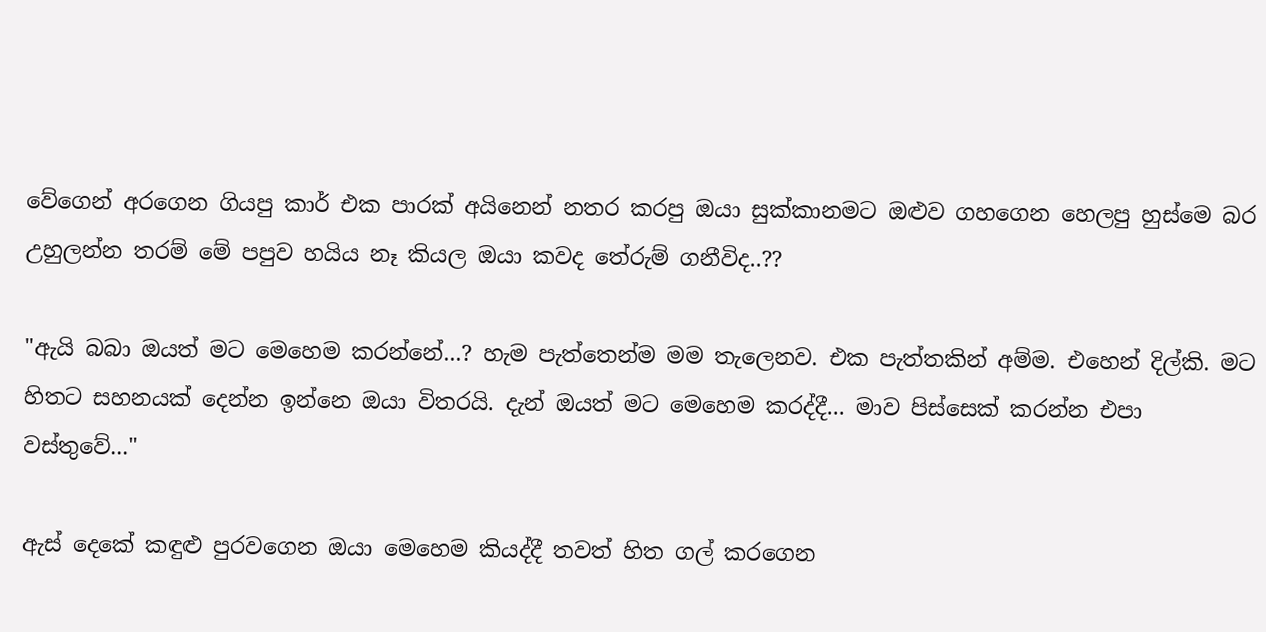වේගෙන් අරගෙන ගියපු කාර් එක පාරක් අයිනෙන් නතර කරපු ඔයා සුක්කානමට ඔළුව ගහගෙන හෙලපු හුස්මෙ බර උහුලන්න තරම් මේ පපුව හයිය නෑ කියල ඔයා කවද තේරුම් ගනීවිද..??

"ඇයි බබා ඔයත් මට මෙහෙම කරන්නේ...? හැම පැත්තෙන්ම මම තැලෙනව. එක පැත්තකින් අම්ම. එහෙන් දිල්කි. මට හිතට සහනයක් දෙන්න ඉන්නෙ ඔයා විතරයි. දැන් ඔයත් මට මෙහෙම කරද්දී... මාව පිස්සෙක් කරන්න එපා වස්තුවේ..."

ඇස් දෙකේ කඳුළු පුරවගෙන ඔයා මෙහෙම කියද්දී තවත් හිත ගල් කරගෙන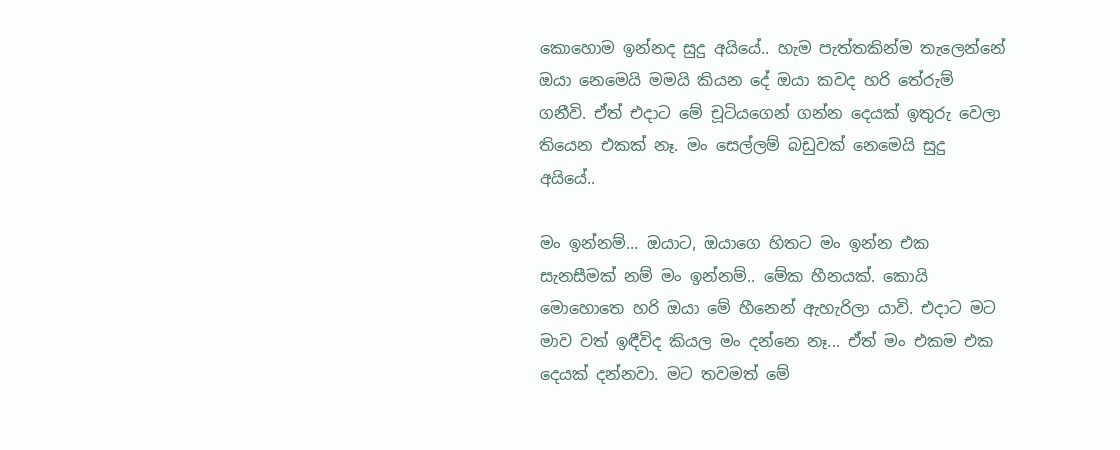කොහොම ඉන්නද සුදු අයියේ.. හැම පැත්තකින්ම තැලෙන්නේ ඔයා නෙමෙයි මමයි කියන දේ ඔයා කවද හරි තේරුම් ගනීවි. ඒත් එදාට මේ චූටියගෙන් ගන්න දෙයක් ඉතුරු වෙලා තියෙන එකක් නෑ. මං සෙල්ලම් බඩුවක් නෙමෙයි සුදු අයියේ..

මං ඉන්නම්... ඔයාට, ඔයාගෙ හිතට මං ඉන්න එක සැනසීමක් නම් මං ඉන්නම්.. මේක හීනයක්. කොයි මොහොතෙ හරි ඔයා මේ හීනෙන් ඇහැරිලා යාවි. එදාට මට මාව වත් ඉඳීවිද කියල මං දන්නෙ නෑ... ඒත් මං එකම එක දෙයක් දන්නවා. මට තවමත් මේ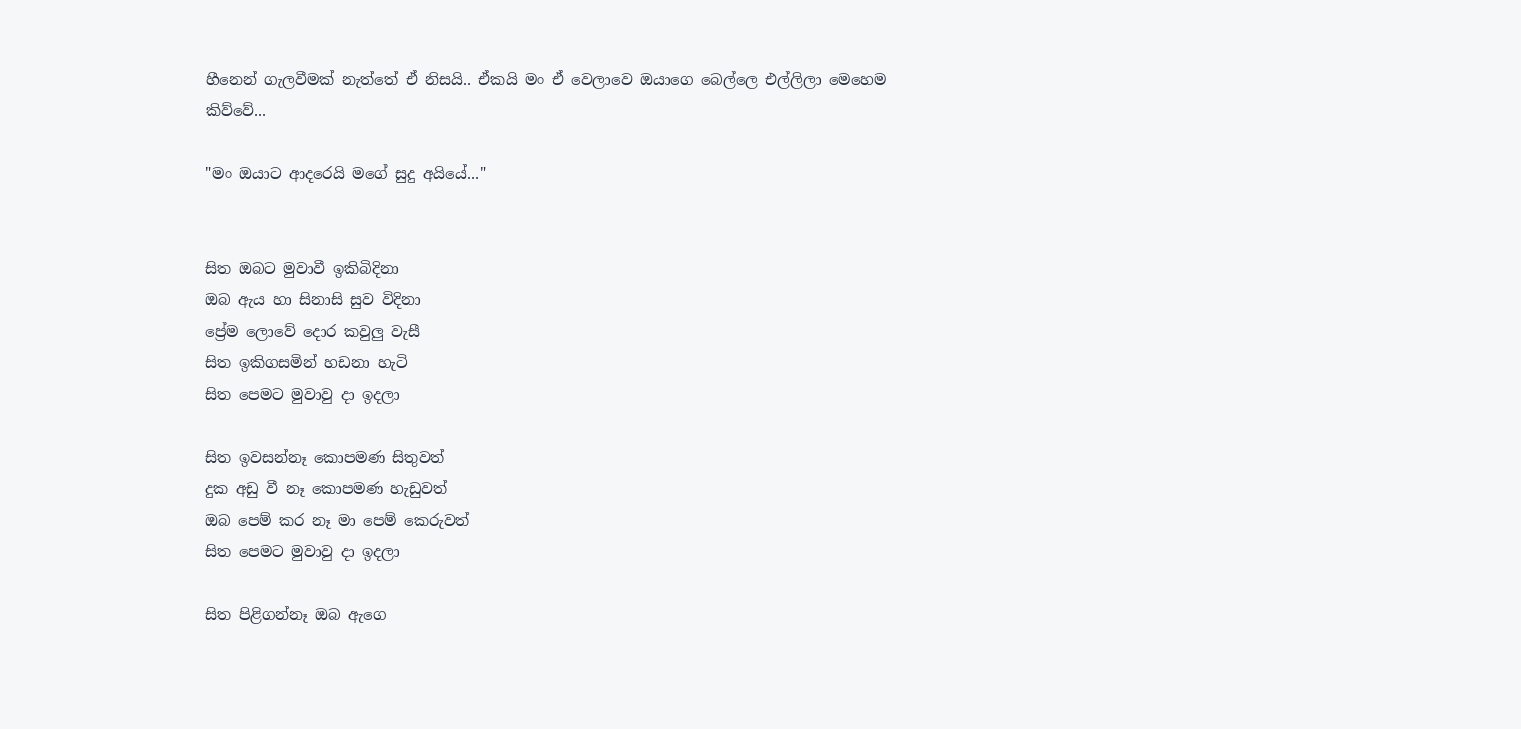හීනෙන් ගැලවීමක් නැත්තේ ඒ නිසයි.. ඒකයි මං ඒ වෙලාවෙ ඔයාගෙ බෙල්ලෙ එල්ලිලා මෙහෙම කිව්වේ...

"මං ඔයාට ආදරෙයි මගේ සුදු අයියේ..."


සිත ඔබට මුවාවී ඉකිබිදිනා
ඔබ ඇය හා සිනාසි සුව විදිනා
ප්‍රේම ලොවේ දොර කවුලු වැසී
සිත ඉකිගසමින් හඩනා හැටි
සිත පෙමට මුවාවු දා ඉදලා

සිත ඉවසන්නෑ කොපමණ සිතුවත්
දුක අඩු වී නෑ කොපමණ හැඩුවත්
ඔබ පෙම් කර නෑ මා පෙම් කෙරුවත්
සිත පෙමට මුවාවු දා ඉදලා

සිත පිළිගන්නෑ ඔබ ඇගෙ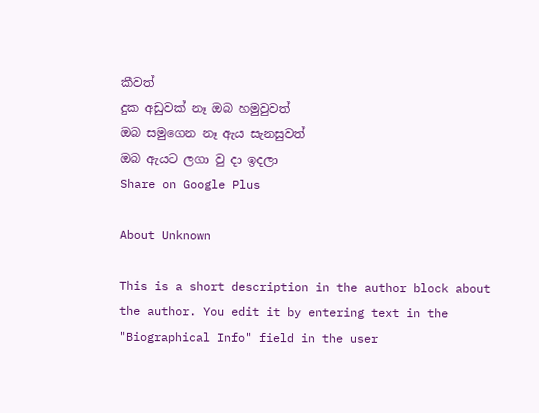කීවත්
දුක අඩුවක් නෑ ඔබ හමුවුවත්
ඔබ සමුගෙන නෑ ඇය සැනසුවත්
ඔබ ඇයට ලගා වු දා ඉදලා
Share on Google Plus

About Unknown

This is a short description in the author block about the author. You edit it by entering text in the "Biographical Info" field in the user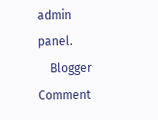admin panel.
    Blogger Comment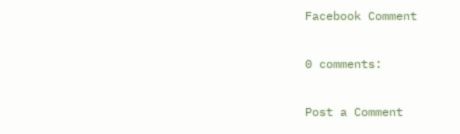Facebook Comment

0 comments:

Post a Comment